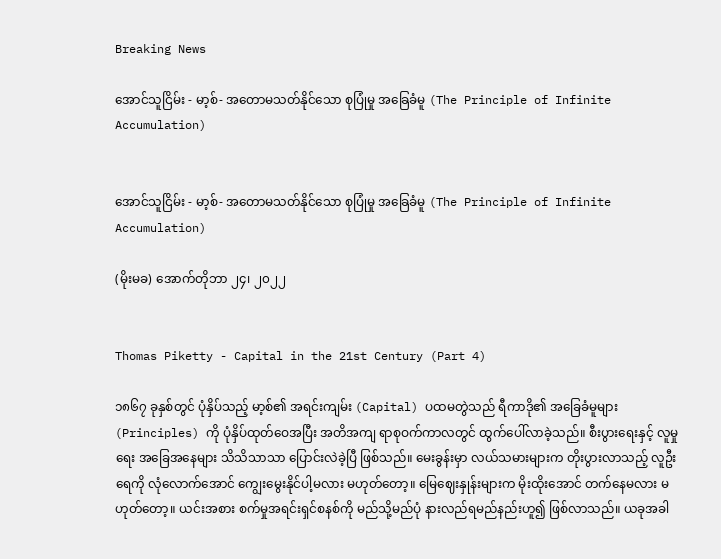Breaking News

အောင်သူငြိမ်း - မာ့စ်- အတောမသတ်နိုင်သော စုပြုံမှု အခြေခံမူ (The Principle of Infinite Accumulation)


အောင်သူငြိမ်း - မာ့စ်- အတောမသတ်နိုင်သော စုပြုံမှု အခြေခံမူ (The Principle of Infinite Accumulation)

(မိုးမခ) အောက်တိုဘာ ၂၄၊ ၂၀၂၂


Thomas Piketty - Capital in the 21st Century (Part 4)

၁၈၆၇ ခုနှစ်တွင် ပုံနှိပ်သည့် မာ့စ်၏ အရင်းကျမ်း (Capital) ပထမတွဲသည် ရီကာဒို၏ အခြေခံမူများ (Principles) ကို ပုံနှိပ်ထုတ်ဝေအပြီး အတိအကျ ရာစုဝက်ကာလတွင် ထွက်ပေါ်လာခဲ့သည်။ စီးပွားရေးနှင့် လူမှုရေး အခြေအနေများ သိသိသာသာ ပြောင်းလဲခဲ့ပြီ ဖြစ်သည်။ မေးခွန်းမှာ လယ်သမားများက တိုးပွားလာသည့် လူဦးရေကို လုံလောက်အောင် ကျွေးမွေးနိုင်ပါ့မလား မဟုတ်တော့။ မြေဈေးနှုန်းများက မိုးထိုးအောင် တက်နေမလား မဟုတ်တော့။ ယင်းအစား စက်မှုအရင်းရှင်စနစ်ကို မည်သို့မည်ပုံ နားလည်ရမည်နည်းဟူ၍ ဖြစ်လာသည်။ ယခုအခါ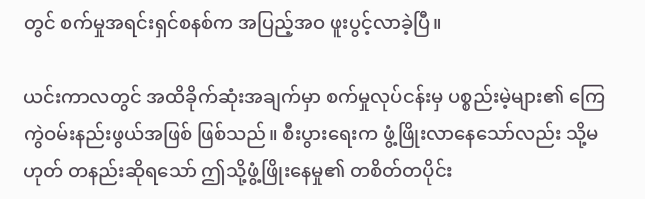တွင် စက်မှုအရင်းရှင်စနစ်က အပြည့်အဝ ဖူးပွင့်လာခဲ့ပြီ။

ယင်းကာလတွင် အထိခိုက်ဆုံးအချက်မှာ စက်မှုလုပ်ငန်းမှ ပစ္စည်းမဲ့များ၏ ကြေကွဲဝမ်းနည်းဖွယ်အဖြစ် ဖြစ်သည်။ စီးပွားရေးက ဖွံ့ဖြိုးလာနေသော်လည်း သို့မဟုတ် တနည်းဆိုရသော် ဤသို့ဖွံ့ဖြိုးနေမှု၏ တစိတ်တပိုင်း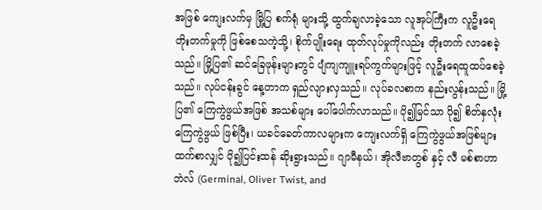အဖြစ် ကျေးလက်မှ မြို့ပြ စက်ရုံ များသို့ ထွက်ချလာခဲ့သော လူအုပ်ကြီးက လူဦးရေတိုးတက်မှုကို ဖြစ်စေသကဲ့သို့၊ စိုက်ပျိုးရေး ထုတ်လုပ်မှုကိုလည်း တိုးတက် လာစေခဲ့သည်။ မြို့ပြ၏ ဆင်ခြေဖုန်းများတွင် ပျံကျကျူးရပ်ကွက်များဖြင့် လူဦးရေထူထပ်စေခဲ့သည်။ လုပ်ငန်းခွင် နေ့တာက ရှည်လျားလှသည်။ လုပ်ခလစာက နည်းလွန်းသည်။ မြို့ပြ၏ ကြေကွဲဖွယ်အဖြစ် အသစ်များ ပေါ်ပေါက်လာသည်။ ပို၍မြင်သာ ပို၍ စိတ်နှလုံးကြေကွဲဖွယ် ဖြစ်ပြီး၊ ယခင်ခေတ်ကာလများက ကျေးလက်ရှိ ကြေကွဲဖွယ်အဖြစ်များထက်စာလျှင် ပို၍ပြင်းထန် ဆိုးရွားသည်။ ဂျာမီနယ်၊ အိုလီဗာတွစ် နှင့် လီ မစ်စာဟာဘဲလ် (Germinal, Oliver Twist, and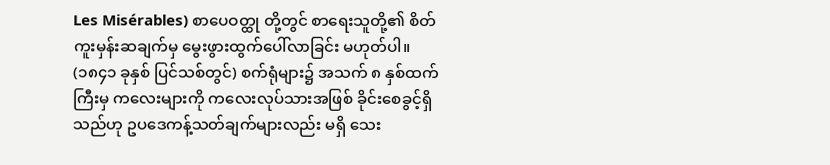Les Misérables) စာပေဝတ္ထု တို့တွင် စာရေးသူတို့၏ စိတ်ကူးမှန်းဆချက်မှ မွေးဖွားထွက်ပေါ်လာခြင်း မဟုတ်ပါ။ (၁၈၄၁ ခုနှစ် ပြင်သစ်တွင်) စက်ရုံများ၌ အသက် ၈ နှစ်ထက်ကြီးမှ ကလေးများကို ကလေးလုပ်သားအဖြစ် ခိုင်းစေခွင့်ရှိသည်ဟု ဥပဒေကန့်သတ်ချက်များလည်း မရှိ သေး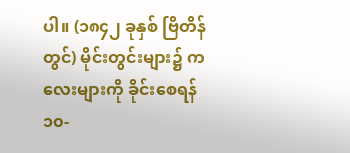ပါ။ (၁၈၄၂ ခုနှစ် ဗြိတိန်တွင်) မိုင်းတွင်းများ၌ ကလေးများကို ခိုင်းစေရန် ၁၀-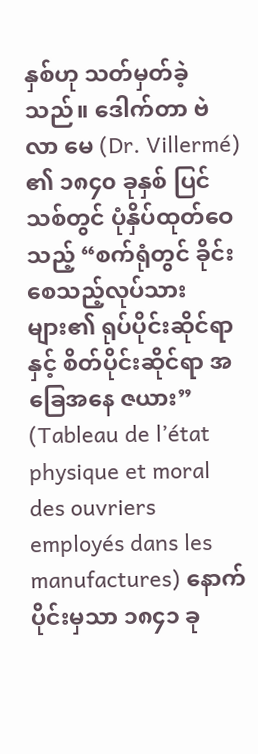နှစ်ဟု သတ်မှတ်ခဲ့သည်။ ဒေါက်တာ ဗဲလာ မေ (Dr. Villermé) ၏ ၁၈၄၀ ခုနှစ် ပြင်သစ်တွင် ပုံနှိပ်ထုတ်ဝေသည့် “စက်ရုံတွင် ခိုင်းစေသည့်လုပ်သားများ၏ ရုပ်ပိုင်းဆိုင်ရာ နှင့် စိတ်ပိုင်းဆိုင်ရာ အခြေအနေ ဇယား” (Tableau de l’état physique et moral des ouvriers employés dans les manufactures) နောက်ပိုင်းမှသာ ၁၈၄၁ ခု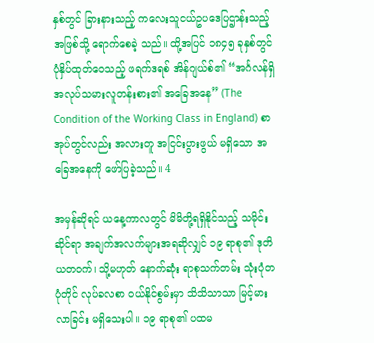နှစ်တွင် ခြားနားသည့် ကလေးသူငယ်ဥပဒေပြဌာန်းသည့် အဖြစ်သို့ ရောက်စေခဲ့ သည်။ ထို့အပြင် ၁၈၄၅ ခုနှစ်တွင် ပုံနှိပ်ထုတ်ဝေသည့် ဖရက်ဒရစ် အိန်ဂျယ်စ်၏ “အင်္ဂလန်ရှိ အလုပ်သမားလူတန်းစား၏ အခြေအနေ” (The Condition of the Working Class in England) စာအုပ်တွင်လည်း အလားတူ အငြင်းပွားဖွယ် မရှိသော အခြေအနေကို ဖော်ပြခဲ့သည်။ 4

အမှန်ဆိုရင် ယနေ့ကာလတွင် မိမိတို့ရရှိနိုင်သည့် သမိုင်းဆိုင်ရာ အချက်အလက်များအရဆိုလျှင် ၁၉ ရာစု၏ ဒုတိယတဝက်၊ သို့မဟုတ် နောက်ဆုံး ရာစုသက်တမ်း သုံးပုံတပုံတိုင် လုပ်ခလစာ ဝယ်နိုင်စွမ်းမှာ သိသိသာသာ မြင့်မားလာခြင်း မရှိသေးပါ။ ၁၉ ရာစု၏ ပထမ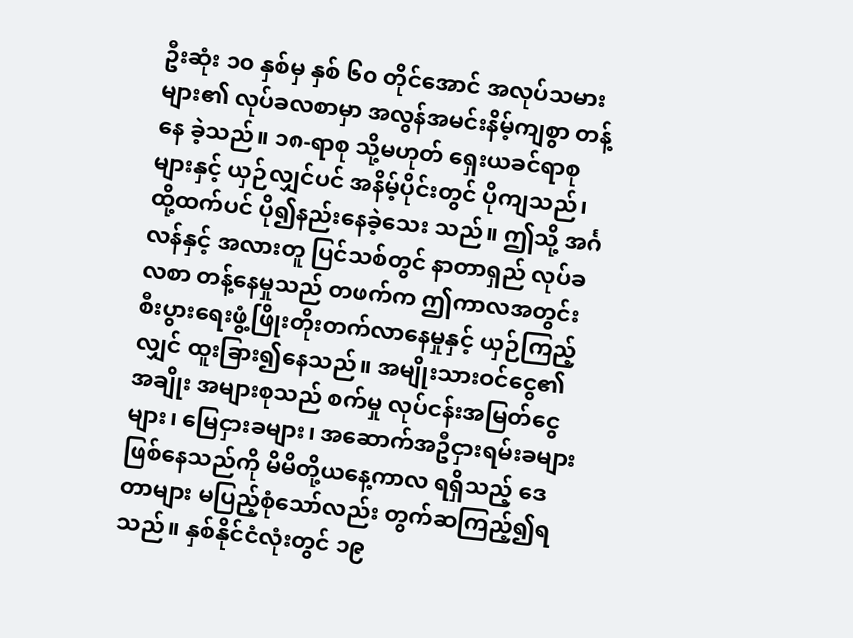ဦးဆုံး ၁၀ နှစ်မှ နှစ် ၆၀ တိုင်အောင် အလုပ်သမားများ၏ လုပ်ခလစာမှာ အလွန်အမင်းနိမ့်ကျစွာ တန့်နေ ခဲ့သည်။ ၁၈-ရာစု သို့မဟုတ် ရှေးယခင်ရာစုများနှင့် ယှဉ်လျှင်ပင် အနိမ့်ပိုင်းတွင် ပိုကျသည်၊ ထို့ထက်ပင် ပို၍နည်းနေခဲ့သေး သည်။ ဤသို့ အင်္ဂလန်နှင့် အလားတူ ပြင်သစ်တွင် နာတာရှည် လုပ်ခလစာ တန့်နေမှုသည် တဖက်က ဤကာလအတွင်း စီးပွားရေးဖွံ့ဖြိုးတိုးတက်လာနေမှုနှင့် ယှဉ်ကြည့်လျှင် ထူးခြား၍နေသည်။ အမျိုးသားဝင်ငွေ၏ အချိုး အများစုသည် စက်မှု လုပ်ငန်းအမြတ်ငွေများ၊ မြေငှားခများ၊ အဆောက်အဦငှားရမ်းခများ ဖြစ်နေသည်ကို မိမိတို့ယနေ့ကာလ ရရှိသည့် ဒေတာများ မပြည့်စုံသော်လည်း တွက်ဆကြည့်၍ရသည်။ နှစ်နိုင်ငံလုံးတွင် ၁၉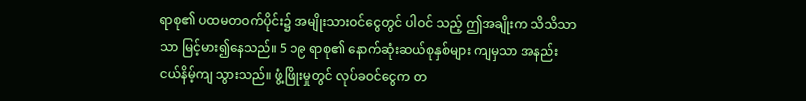ရာစု၏ ပထမတဝက်ပိုင်း၌ အမျိုးသားဝင်ငွေတွင် ပါဝင် သည့် ဤအချိုးက သိသိသာသာ မြင့်မား၍နေသည်။ 5 ၁၉ ရာစု၏ နောက်ဆုံးဆယ်စုနှစ်များ ကျမှသာ အနည်းငယ်နိမ့်ကျ သွားသည်။ ဖွံ့ဖြိုးမှုတွင် လုပ်ခဝင်ငွေက တ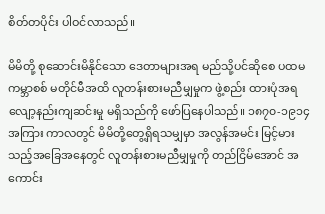စိတ်တပိုင်း ပါဝင်လာသည်။

မိမိတို့ စုဆောင်းမိနိုင်သော ဒေတာများအရ မည်သို့ပင်ဆိုစေ ပထမကမ္ဘာစစ် မတိုင်မီအထိ လူတန်းစားမညီမျှမှုက ဖွဲ့စည်း ထားပုံအရ လျော့နည်းကျဆင်းမှု မရှိသည်ကို ဖော်ပြနေပါသည်။ ၁၈၇၀-၁၉၁၄ အကြား ကာလတွင် မိမိတို့တွေ့ရှိရသမျှမှာ အလွန်အမင်း မြင့်မားသည့်အခြေအနေတွင် လူတန်းစားမညီမျှမှုကို တည်ငြိမ်အောင် အကောင်း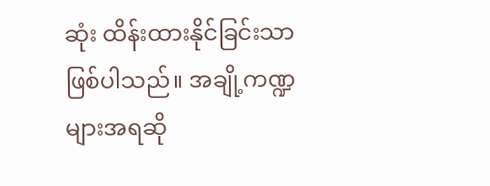ဆုံး ထိန်းထားနိုင်ခြင်းသာ ဖြစ်ပါသည်။ အချို့ကဏ္ဍများအရဆို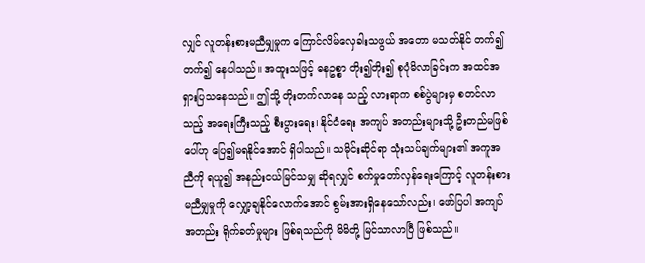လျှင် လူတန်းစားမညီမျှမှုက ကြောင်လိမ်လှေခါးသဖွယ် အတော မသတ်နိုင် တက်၍တက်၍ နေပါသည်။ အထူးသဖြင့် ဓနဥစ္စာ တိုး၍တိုး၍ စုပုံမိလာခြင်းက အထင်အရှားပြသနေသည်။ ဤသို့ တိုးတက်လာနေ သည့် လားရာက စစ်ပွဲများမှ စတင်လာသည့် အရေးကြီးသည့် စီးပွားရေး၊ နိုင်ငံရေး အကျပ် အတည်းများသို့ ဦးတည်မဖြစ်ပေါ်ဟု ပြေ၍မရနိုင်အောင် ရှိပါသည်။ သမိုင်းဆိုင်ရာ သုံးသပ်ချက်များ၏ အကူအညီကို ရယူ၍ အနည်းငယ်မြင်သမျှ ဆိုရလျှင် စက်မှုတော်လှန်ရေးကြောင့် လူတန်းစားမညီမျှမှုကို လျှော့ချနိုင်လောက်အောင် စွမ်းအားရှိနေသော်လည်း၊ ဖော်ပြပါ အကျပ် အတည်း ရိုက်ခတ်မှုများ ဖြစ်ရသည်ကို မိမိတို့ မြင်သာလာပြီ ဖြစ်သည်။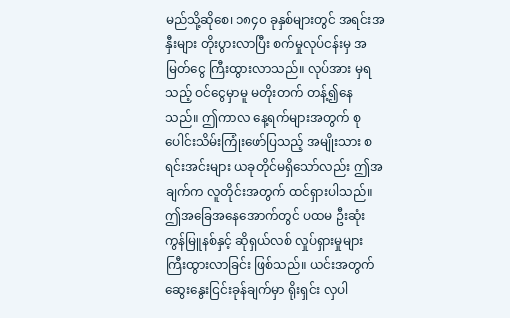မည်သို့ဆိုစေ၊ ၁၈၄၀ ခုနှစ်များတွင် အရင်းအနှီးများ တိုးပွားလာပြီး စက်မှုလုပ်ငန်းမှ အမြတ်ငွေ ကြီးထွားလာသည်။ လုပ်အား မှရသည့် ဝင်ငွေမှာမူ မတိုးတက် တန့်၍နေသည်။ ဤကာလ နေ့ရက်များအတွက် စုပေါင်းသိမ်းကြုံးဖော်ပြသည့် အမျိုးသား စရင်းအင်းများ ယခုတိုင်မရှိသော်လည်း ဤအချက်က လူတိုင်းအတွက် ထင်ရှားပါသည်။ ဤအခြေအနေအောက်တွင် ပထမ ဦးဆုံး ကွန်မြူနစ်နှင့် ဆိုရှယ်လစ် လှုပ်ရှားမှုများ ကြီးထွားလာခြင်း ဖြစ်သည်။ ယင်းအတွက် ဆွေးနွေးငြင်းခုန်ချက်မှာ ရိုးရှင်း လှပါ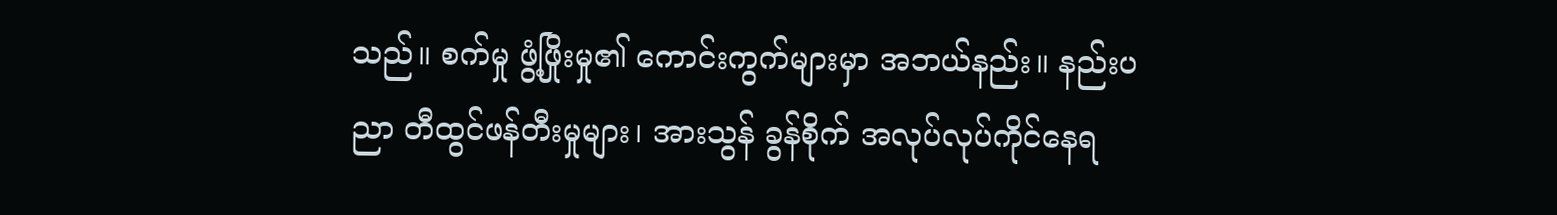သည်။ စက်မှု ဖွံ့ဖြိုးမှု၏ ကောင်းကွက်များမှာ အဘယ်နည်း။ နည်းပညာ တီထွင်ဖန်တီးမှုများ၊ အားသွန် ခွန်စိုက် အလုပ်လုပ်ကိုင်နေရ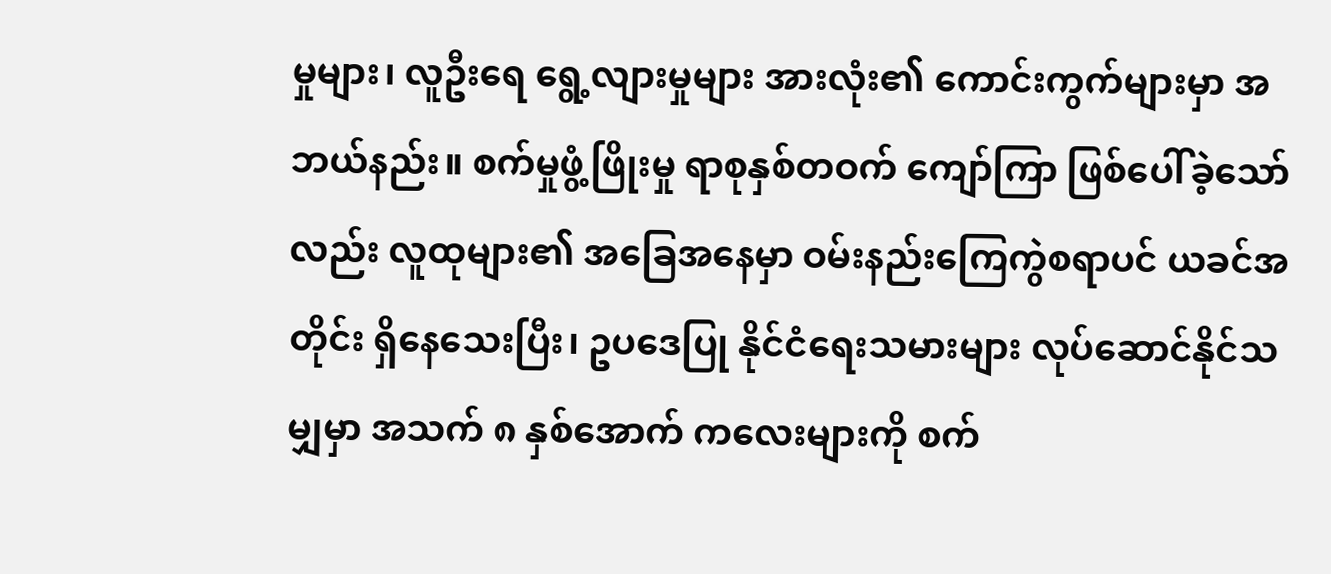မှုများ၊ လူဦးရေ ရွေ့လျားမှုများ အားလုံး၏ ကောင်းကွက်များမှာ အဘယ်နည်း။ စက်မှုဖွံ့ဖြိုးမှု ရာစုနှစ်တဝက် ကျော်ကြာ ဖြစ်ပေါ်ခဲ့သော်လည်း လူထုများ၏ အခြေအနေမှာ ဝမ်းနည်းကြေကွဲစရာပင် ယခင်အတိုင်း ရှိနေသေးပြီး၊ ဥပဒေပြု နိုင်ငံရေးသမားများ လုပ်ဆောင်နိုင်သမျှမှာ အသက် ၈ နှစ်အောက် ကလေးများကို စက်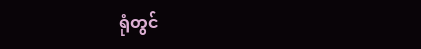ရုံတွင်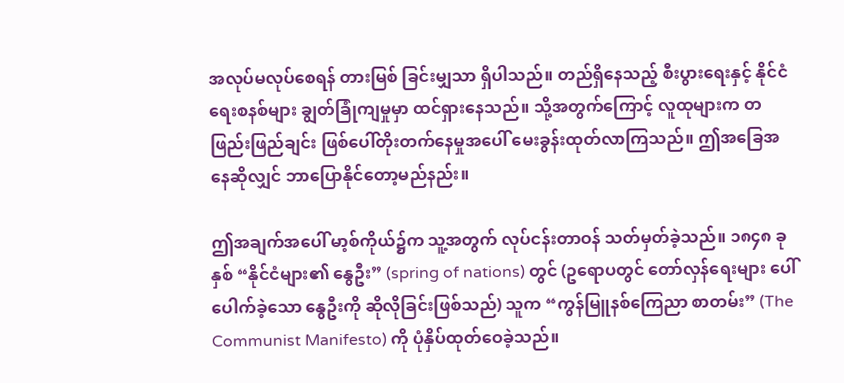အလုပ်မလုပ်စေရန် တားမြစ် ခြင်းမျှသာ ရှိပါသည်။ တည်ရှိနေသည့် စီးပွားရေးနှင့် နိုင်ငံရေးစနစ်များ ချွတ်ခြုံကျမှုမှာ ထင်ရှားနေသည်။ သို့အတွက်ကြောင့် လူထုများက တဖြည်းဖြည်ချင်း ဖြစ်ပေါ်တိုးတက်နေမှုအပေါ် မေးခွန်းထုတ်လာကြသည်။ ဤအခြေအနေဆိုလျှင် ဘာပြောနိုင်တော့မည်နည်း။

ဤအချက်အပေါ် မာ့စ်ကိုယ်၌က သူ့အတွက် လုပ်ငန်းတာဝန် သတ်မှတ်ခဲ့သည်။ ၁၈၄၈ ခုနှစ် “နိုင်ငံများ၏ နွေဦး” (spring of nations) တွင် (ဥရောပတွင် တော်လှန်ရေးများ ပေါ်ပေါက်ခဲ့သော နွေဦးကို ဆိုလိုခြင်းဖြစ်သည်) သူက “ကွန်မြူနစ်ကြေညာ စာတမ်း” (The Communist Manifesto) ကို ပုံနှိပ်ထုတ်ဝေခဲ့သည်။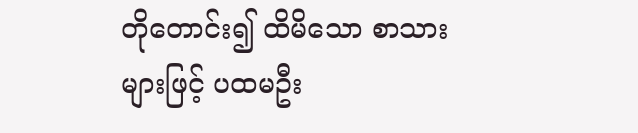တိုတောင်း၍ ထိမိသော စာသားများဖြင့် ပထမဦး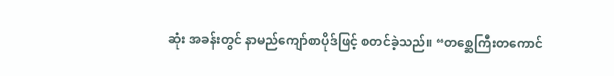ဆုံး အခန်းတွင် နာမည်ကျော်စာပိုဒ်ဖြင့် စတင်ခဲ့သည်။ “တစ္ဆေကြီးတကောင်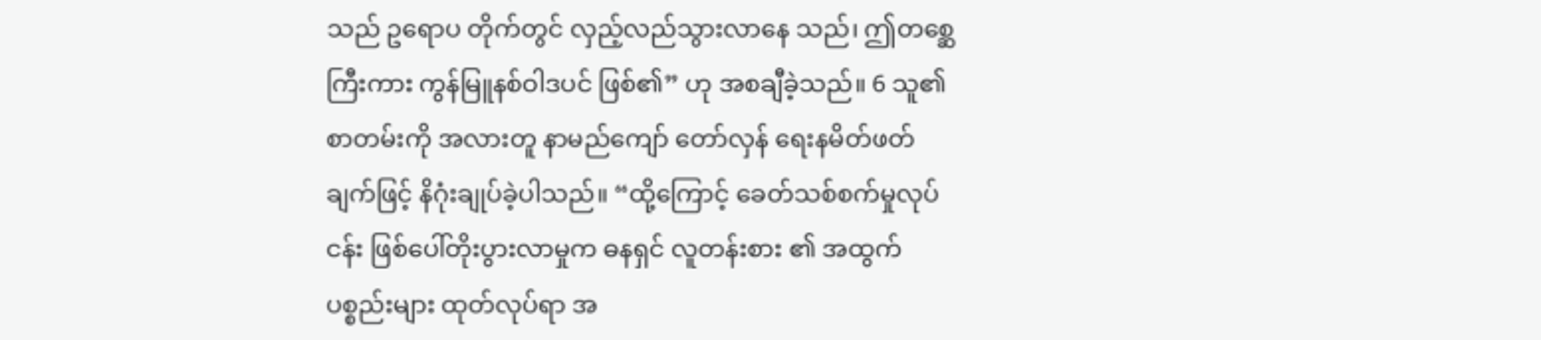သည် ဥရောပ တိုက်တွင် လှည့်လည်သွားလာနေ သည်၊ ဤတစ္ဆေကြီးကား ကွန်မြူနစ်ဝါဒပင် ဖြစ်၏” ဟု အစချီခဲ့သည်။ 6 သူ၏စာတမ်းကို အလားတူ နာမည်ကျော် တော်လှန် ရေးနမိတ်ဖတ်ချက်ဖြင့် နိဂုံးချုပ်ခဲ့ပါသည်။ “ထို့ကြောင့် ခေတ်သစ်စက်မှုလုပ်ငန်း ဖြစ်ပေါ်တိုးပွားလာမှုက ဓနရှင် လူတန်းစား ၏ အထွက်ပစ္စည်းများ ထုတ်လုပ်ရာ အ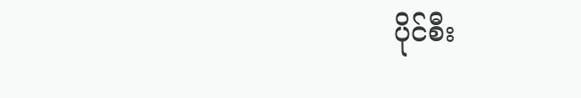ပိုင်စီး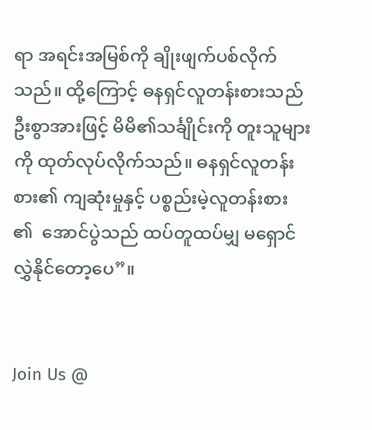ရာ အရင်းအမြစ်ကို ချိုးဖျက်ပစ်လိုက်သည်။ ထို့ကြောင့် ဓနရှင်လူတန်းစားသည် ဦးစွာအားဖြင့် မိမိ၏သင်္ချိုင်းကို တူးသူများကို ထုတ်လုပ်လိုက်သည်။ ဓနရှင်လူတန်းစား၏ ကျဆုံးမှုနှင့် ပစ္စည်းမဲ့လူတန်းစား ၏  အောင်ပွဲသည် ထပ်တူထပ်မျှ မရှောင်လွှဲနိုင်တော့ပေ”။


Join Us @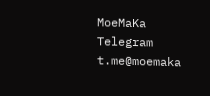MoeMaKa Telegram
t.me@moemaka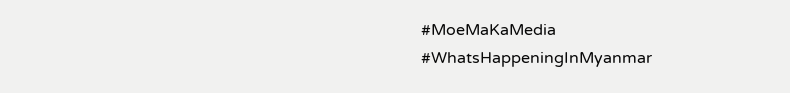#MoeMaKaMedia
#WhatsHappeningInMyanmar